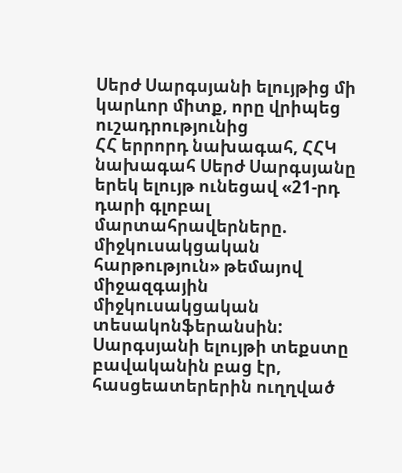Սերժ Սարգսյանի ելույթից մի կարևոր միտք, որը վրիպեց ուշադրությունից
ՀՀ երրորդ նախագահ, ՀՀԿ նախագահ Սերժ Սարգսյանը երեկ ելույթ ունեցավ «21-րդ դարի գլոբալ մարտահրավերները. միջկուսակցական հարթություն» թեմայով միջազգային միջկուսակցական տեսակոնֆերանսին:
Սարգսյանի ելույթի տեքստը բավականին բաց էր, հասցեատերերին ուղղված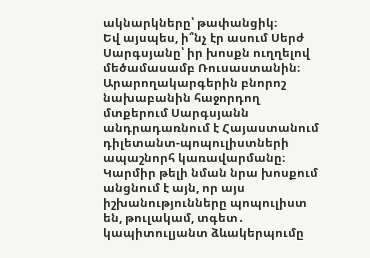ակնարկները՝ թափանցիկ։
Եվ այսպես, ի՞նչ էր ասում Սերժ Սարգսյանը՝ իր խոսքն ուղղելով մեծամասամբ Ռուսաստանին։
Արարողակարգերին բնորոշ նախաբանին հաջորդող մտքերում Սարգսյանն անդրադառնում է Հայաստանում դիլետանտ-պոպուլիստների ապաշնորհ կառավարմանը։ Կարմիր թելի նման նրա խոսքում անցնում է այն, որ այս իշխանությունները պոպուլիստ են, թուլակամ, տգետ․ կապիտուլյանտ ձևակերպումը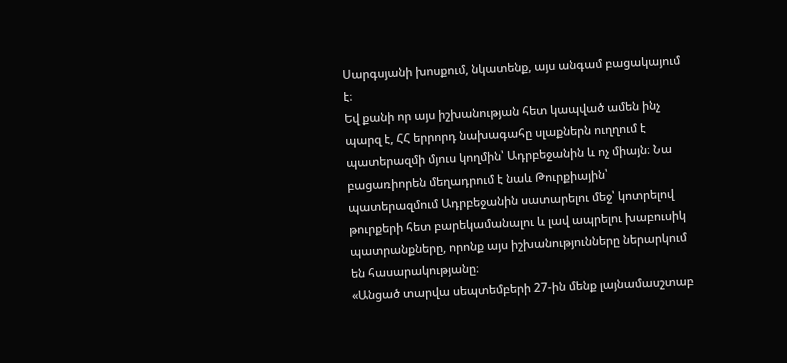Սարգսյանի խոսքում, նկատենք, այս անգամ բացակայում է։
Եվ քանի որ այս իշխանության հետ կապված ամեն ինչ պարզ է, ՀՀ երրորդ նախագահը սլաքներն ուղղում է պատերազմի մյուս կողմին՝ Ադրբեջանին և ոչ միայն։ Նա բացառիորեն մեղադրում է նաև Թուրքիային՝ պատերազմում Ադրբեջանին սատարելու մեջ՝ կոտրելով թուրքերի հետ բարեկամանալու և լավ ապրելու խաբուսիկ պատրանքները, որոնք այս իշխանությունները ներարկում են հասարակությանը։
«Անցած տարվա սեպտեմբերի 27-ին մենք լայնամասշտաբ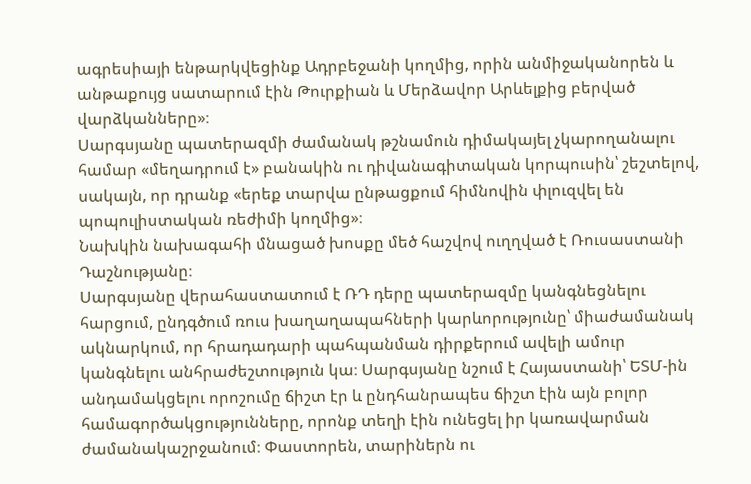ագրեսիայի ենթարկվեցինք Ադրբեջանի կողմից, որին անմիջականորեն և անթաքույց սատարում էին Թուրքիան և Մերձավոր Արևելքից բերված վարձկանները»։
Սարգսյանը պատերազմի ժամանակ թշնամուն դիմակայել չկարողանալու համար «մեղադրում է» բանակին ու դիվանագիտական կորպուսին՝ շեշտելով, սակայն, որ դրանք «երեք տարվա ընթացքում հիմնովին փլուզվել են պոպուլիստական ռեժիմի կողմից»։
Նախկին նախագահի մնացած խոսքը մեծ հաշվով ուղղված է Ռուսաստանի Դաշնությանը։
Սարգսյանը վերահաստատում է ՌԴ դերը պատերազմը կանգնեցնելու հարցում, ընդգծում ռուս խաղաղապահների կարևորությունը՝ միաժամանակ ակնարկում, որ հրադադարի պահպանման դիրքերում ավելի ամուր կանգնելու անհրաժեշտություն կա։ Սարգսյանը նշում է Հայաստանի՝ ԵՏՄ-ին անդամակցելու որոշումը ճիշտ էր և ընդհանրապես ճիշտ էին այն բոլոր համագործակցությունները, որոնք տեղի էին ունեցել իր կառավարման ժամանակաշրջանում։ Փաստորեն, տարիներն ու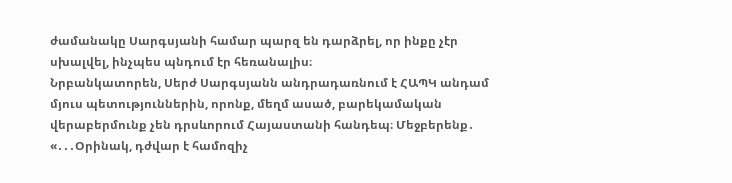ժամանակը Սարգսյանի համար պարզ են դարձրել, որ ինքը չէր սխալվել, ինչպես պնդում էր հեռանալիս։
Նրբանկատորեն, Սերժ Սարգսյանն անդրադառնում է ՀԱՊԿ անդամ մյուս պետություններին, որոնք, մեղմ ասած, բարեկամական վերաբերմունք չեն դրսևորում Հայաստանի հանդեպ։ Մեջբերենք․ «․․․Օրինակ, դժվար է համոզիչ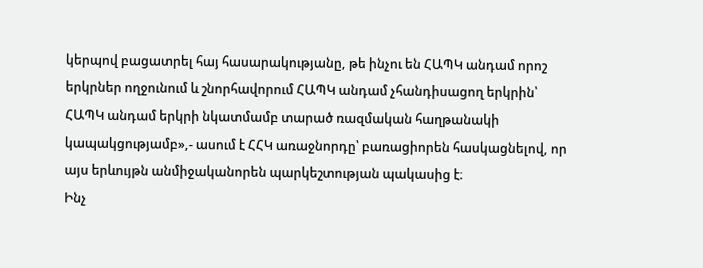կերպով բացատրել հայ հասարակությանը, թե ինչու են ՀԱՊԿ անդամ որոշ երկրներ ողջունում և շնորհավորում ՀԱՊԿ անդամ չհանդիսացող երկրին՝ ՀԱՊԿ անդամ երկրի նկատմամբ տարած ռազմական հաղթանակի կապակցությամբ»,- ասում է ՀՀԿ առաջնորդը՝ բառացիորեն հասկացնելով, որ այս երևույթն անմիջականորեն պարկեշտության պակասից է։
Ինչ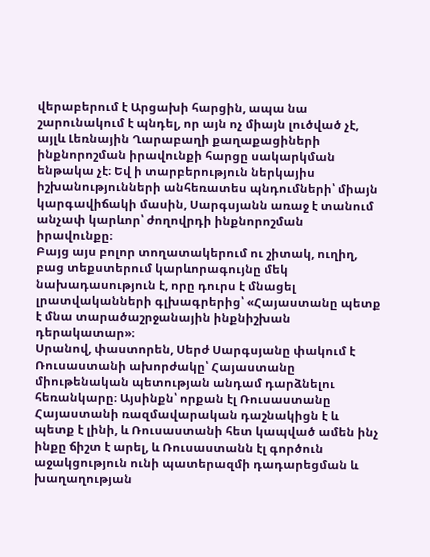վերաբերում է Արցախի հարցին, ապա նա շարունակում է պնդել, որ այն ոչ միայն լուծված չէ, այլև Լեռնային Ղարաբաղի քաղաքացիների ինքնորոշման իրավունքի հարցը սակարկման ենթակա չէ։ Եվ ի տարբերություն ներկայիս իշխանությունների անհեռատես պնդումների՝ միայն կարգավիճակի մասին, Սարգսյանն առաջ է տանում անչափ կարևոր՝ ժողովրդի ինքնորոշման իրավունքը։
Բայց այս բոլոր տողատակերում ու շիտակ, ուղիղ, բաց տեքստերում կարևորագույնը մեկ նախադասություն է, որը դուրս է մնացել լրատվականների գլխագրերից՝ «Հայաստանը պետք է մնա տարածաշրջանային ինքնիշխան դերակատար»։
Սրանով, փաստորեն, Սերժ Սարգսյանը փակում է Ռուսաստանի ախորժակը՝ Հայաստանը միութենական պետության անդամ դարձնելու հեռանկարը։ Այսինքն՝ որքան էլ Ռուսաստանը Հայաստանի ռազմավարական դաշնակիցն է և պետք է լինի, և Ռուսաստանի հետ կապված ամեն ինչ ինքը ճիշտ է արել, և Ռուսաստանն էլ գործուն աջակցություն ունի պատերազմի դադարեցման և խաղաղության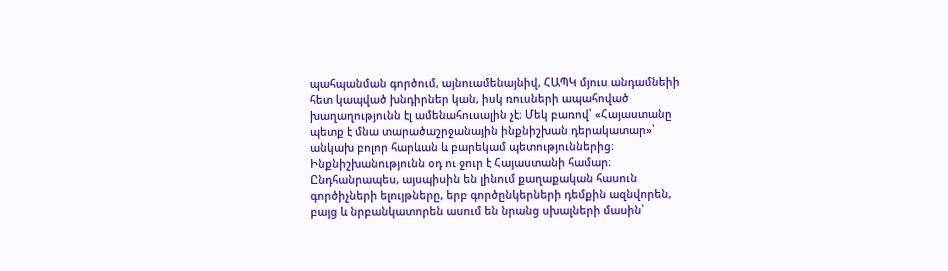պահպանման գործում, այնուամենայնիվ, ՀԱՊԿ մյուս անդամնեիի հետ կապված խնդիրներ կան, իսկ ռուսների ապահոված խաղաղությունն էլ ամենահուսալին չէ։ Մեկ բառով՝ «Հայաստանը պետք է մնա տարածաշրջանային ինքնիշխան դերակատար»՝ անկախ բոլոր հարևան և բարեկամ պետություններից։ Ինքնիշխանությունն օդ ու ջուր է Հայաստանի համար։
Ընդհանրապես, այսպիսին են լինում քաղաքական հասուն գործիչների ելույթները, երբ գործընկերների դեմքին ազնվորեն, բայց և նրբանկատորեն ասում են նրանց սխալների մասին՝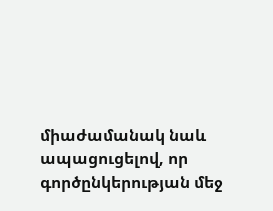միաժամանակ նաև ապացուցելով, որ գործընկերության մեջ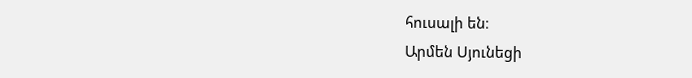հուսալի են։
Արմեն Սյունեցի